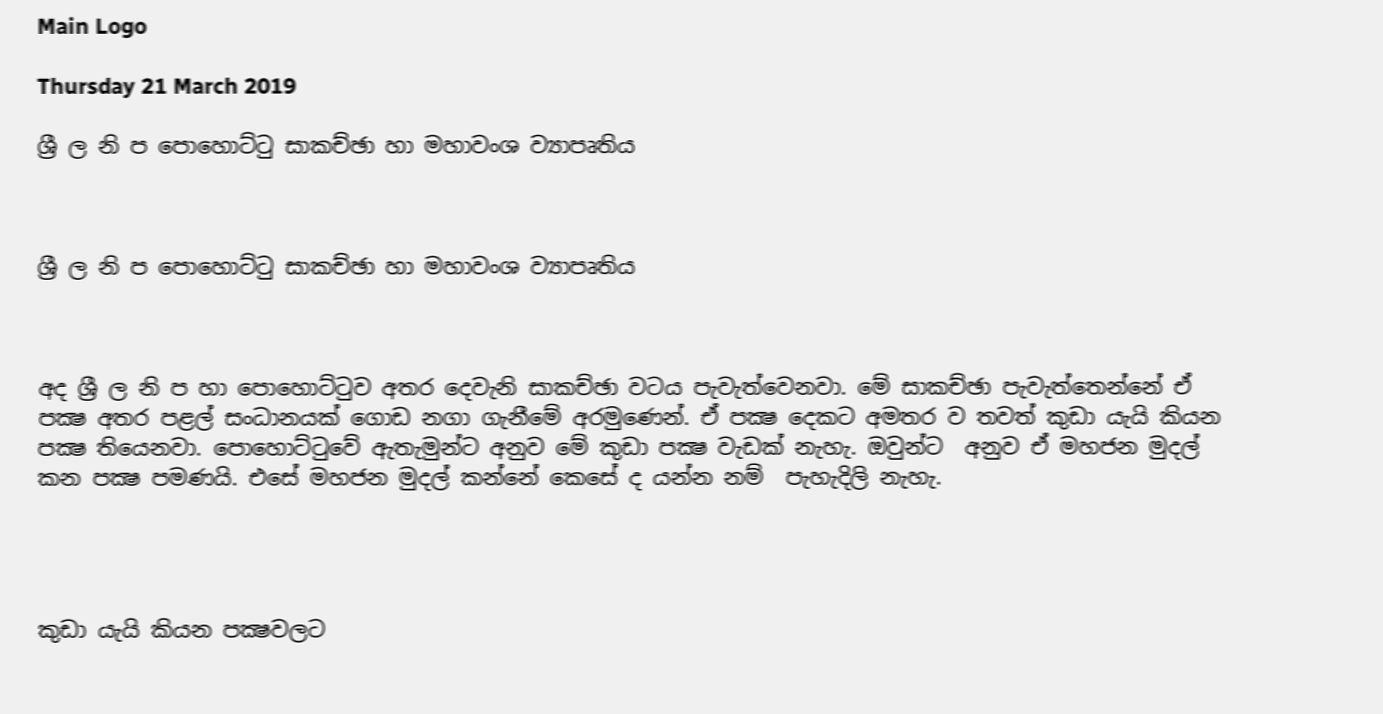Main Logo

Thursday 21 March 2019

ශ්‍රී ල නි ප පොහොට්ටු සාකච්ඡා හා මහාවංශ ව්‍යාපෘතිය



ශ්‍රී ල නි ප පොහොට්ටු සාකච්ඡා හා මහාවංශ ව්‍යාපෘතිය



අද ශ්‍රී ල නි ප හා පොහොට්ටුව අතර දෙවැනි සාකච්ඡා වටය පැවැත්වෙනවා. මේ සාකච්ඡා පැවැත්තෙන්නේ ඒ පක්‍ෂ අතර පළල් සංධානයක් ගොඩ නගා ගැනීමේ අරමුණෙන්. ඒ පක්‍ෂ දෙකට අමතර ව තවත් කුඩා යැයි කියන පක්‍ෂ තියෙනවා. පොහොට්ටුවේ ඇතැමුන්ට අනුව මේ කුඩා පක්‍ෂ වැඩක් නැහැ. ඔවුන්ට  අනුව ඒ මහජන මුදල් කන පක්‍ෂ පමණයි. එසේ මහජන මුදල් කන්නේ කෙසේ ද යන්න නම්  පැහැදිලි නැහැ.




කුඩා යැයි කියන පක්‍ෂවලට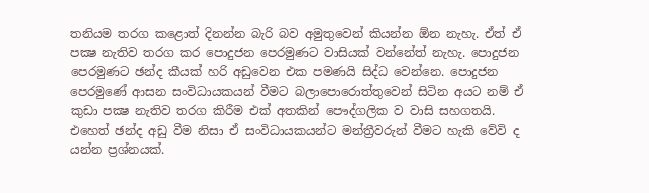තනියම තරග කළොත් දිනන්න බැරි බව අමුතුවෙන් කියන්න ඕන නැහැ. ඒත් ඒ පක්‍ෂ නැතිව තරග කර පොදුජන පෙරමුණට වාසියක් වන්නේත් නැහැ. පොදුජන පෙරමුණට ඡන්ද කීයක් හරි අඩුවෙන එක පමණයි සිද්ධ වෙන්නෙ. පොදුජන පෙරමුණේ ආසන සංවිධායකයන් වීමට බලාපොරොත්තුවෙන් සිටින අයට නම් ඒ කුඩා පක්‍ෂ නැතිව තරග කිරීම එක් අතකින් පෞද්ගලික ව වාසි සහගතයි. එහෙත් ඡන්ද අඩු වීම නිසා ඒ සංවිධායකයන්ට මන්ත්‍රීවරුන් වීමට හැකි වේවි ද යන්න ප්‍රශ්නයක්.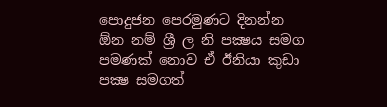පොදුජන පෙරමුණට දිනන්න ඕන නම් ශ්‍රී ල නි පක්‍ෂය සමග පමණක් නොව ඒ ඊනියා කුඩා පක්‍ෂ සමගත්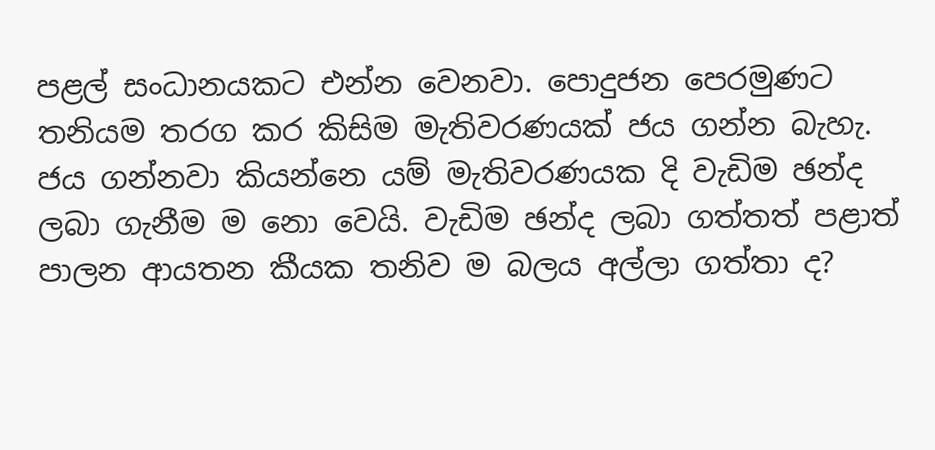පළල් සංධානයකට එන්න වෙනවා. පොදුජන පෙරමුණට තනියම තරග කර කිසිම මැතිවරණයක් ජය ගන්න බැහැ. ජය ගන්නවා කියන්නෙ යම් මැතිවරණයක දි වැඩිම ඡන්ද ලබා ගැනීම ම නො වෙයි. වැඩිම ඡන්ද ලබා ගත්තත් පළාත් පාලන ආයතන කීයක තනිව ම බලය අල්ලා ගත්තා ද?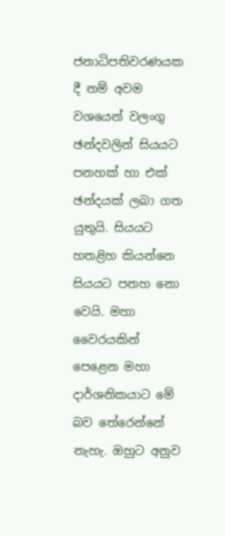ජනාධිපතිවරණයක දී නම් අවම වශයෙන් වලංගු ඡන්දවලින් සියයට පනහක් හා එක් ඡන්දයක් ලබා ගත යුතුයි. සියයට හතළිහ කියන්නෙ සියයට පනහ නො වෙයි. මහා වෛරයකින් පෙළෙන මහා දාර්ශනිකයාට මේ බව තේරෙන්නේ නැහැ. ඔහුට අනුව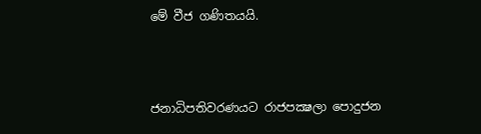මේ වීජ ගණිතයයි.



ජනාධිපතිවරණයට රාජපක්‍ෂලා පොදුජන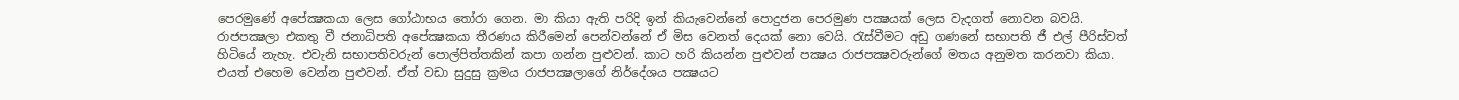පෙරමුණේ අපේක්‍ෂකයා ලෙස ගෝඨාභය තෝරා ගෙන. මා කියා ඇති පරිදි ඉන් කියැවෙන්නේ පොදුජන පෙරමුණ පක්‍ෂයක් ලෙස වැදගත් නොවන බවයි. රාජපක්‍ෂලා එකතු වී ජනාධිපති අපේක්‍ෂකයා තීරණය කිරීමෙන් පෙන්වන්නේ ඒ මිස වෙනත් දෙයක් නො වෙයි. රැස්වීමට අඩු ගණනේ සභාපති ජී එල් පීරිස්වත් හිටියේ නැහැ. එවැනි සභාපතිවරුන් පොල්පිත්තකින් කපා ගන්න පුළුවන්. කාට හරි කියන්න පුළුවන් පක්‍ෂය රාජපක්‍ෂවරුන්ගේ මතය අනුමත කරනවා කියා. එයත් එහෙම වෙන්න පුළුවන්. ඒත් වඩා සුදුසු ක්‍රමය රාජපක්‍ෂලාගේ නිර්දේශය පක්‍ෂයට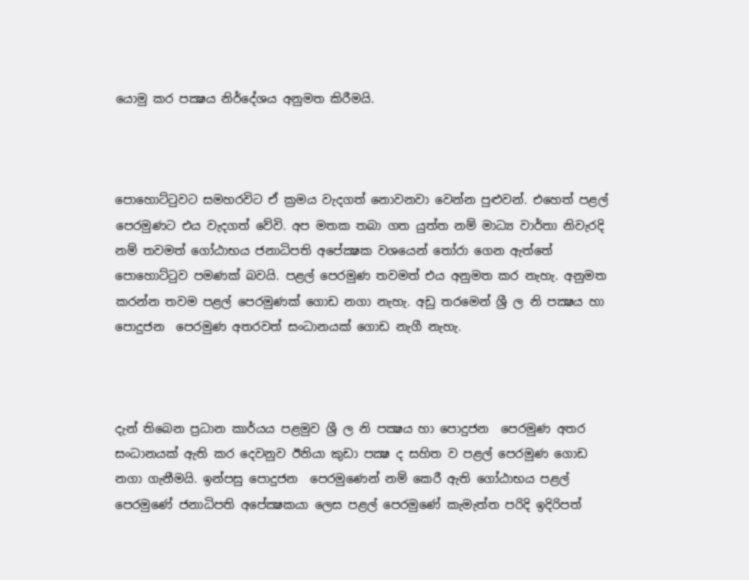යොමු කර පක්‍ෂය නිර්දේශය අනුමත කිරීමයි.



පොහොට්ටුවට සමහරවිට ඒ ක්‍රමය වැදගත් නොවනවා වෙන්න පුළුවන්. එහෙත් පළල් පෙරමුණට එය වැදගත් වේවි. අප මතක තබා ගත යුත්ත නම් මාධ්‍ය වාර්තා නිවැරදි නම් තවමත් ගෝඨාභය ජනාධිපති අපේක්‍ෂක වශයෙන් තෝරා ගෙන ඇත්තේ පොහොට්ටුව පමණක් බවයි. පළල් පෙරමුණ තවමත් එය අනුමත කර නැහැ. අනුමත කරන්න තවම පළල් පෙරමුණක් ගොඩ නගා නැහැ. අඩු තරමෙන් ශ්‍රී ල නි පක්‍ෂය හා පොදුජන  පෙරමුණ අතරවත් සංධානයක් ගොඩ නැගී නැහැ.



දැන් තිබෙන ප්‍රධාන කාර්යය පළමුව ශ්‍රී ල නි පක්‍ෂය හා පොදුජන  පෙරමුණ අතර සංධානයක් ඇති කර දෙවනුව ඊනියා කුඩා පක්‍ෂ ද සහිත ව පළල් පෙරමුණ ගොඩ නගා ගැනීමයි. ඉන්පසු පොදුජන  පෙරමුණෙන් නම් කෙරී ඇති ගෝඨාභය පළල් පෙරමුණේ ජනාධිපති අපේක්‍ෂකයා ලෙස පළල් පෙරමුණේ කැමැත්ත පරිදි ඉදිරිපත්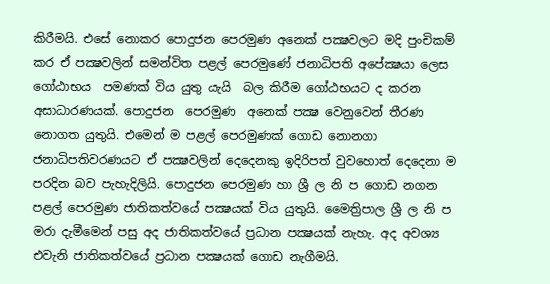කිරීමයි. එසේ නොකර පොදුජන පෙරමුණ අනෙක් පක්‍ෂවලට මදි පුංචිකම් කර ඒ පක්‍ෂවලින් සමන්විත පළල් පෙරමුණේ ජනාධිපති අපේක්‍ෂයා ලෙස ගෝඨාභය  පමණක් විය යුතු යැයි  බල කිරීම ගෝඨභයට ද කරන අසාධාරණයක්. පොදුජන  පෙරමුණ  අනෙක් පක්‍ෂ වෙනුවෙන් තීරණ නොගත යුතුයි. එමෙන් ම පළල් පෙරමුණක් ගොඩ නොනගා ජනාධිපතිවරණයට ඒ පක්‍ෂවලින් දෙදෙනකු ඉදිරිපත් වුවහොත් දෙදෙනා ම පරදින බව පැහැදිලියි. පොදුජන පෙරමුණ හා ශ්‍රී ල නි ප ගොඩ නගන පළල් පෙරමුණ ජාතිකත්වයේ පක්‍ෂයක් විය යුතුයි. මෛත්‍රිපාල ශ්‍රී ල නි ප මරා දැමීමෙන් පසු අද ජාතිකත්වයේ ප්‍රධාන පක්‍ෂයක් නැහැ. අද අවශ්‍ය එවැනි ජාතිකත්වයේ ප්‍රධාන පක්‍ෂයක් ගොඩ නැගීමයි.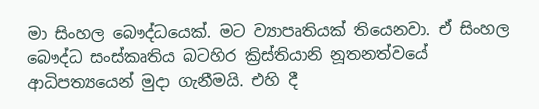මා සිංහල බෞද්ධයෙක්. මට ව්‍යාපෘතියක් තියෙනවා. ඒ සිංහල බෞද්ධ සංස්කෘතිය බටහිර ක්‍රිස්තියානි නූතනත්වයේ ආධිපත්‍යයෙන් මුදා ගැනීමයි. එහි දී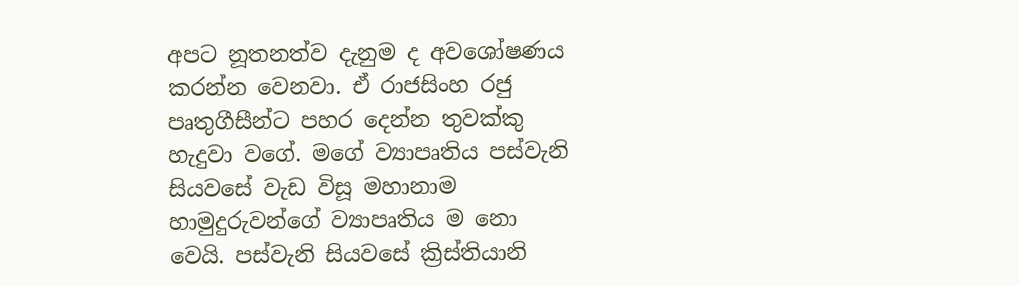අපට නූතනත්ව දැනුම ද අවශෝෂණය කරන්න වෙනවා. ඒ රාජසිංහ රජු පෘතුගීසීන්ට පහර දෙන්න තුවක්කු හැදුවා වගේ. මගේ ව්‍යාපෘතිය පස්වැනි සියවසේ වැඩ විසූ මහානාම හාමුදුරුවන්ගේ ව්‍යාපෘතිය ම නො වෙයි. පස්වැනි සියවසේ ක්‍රිස්තියානි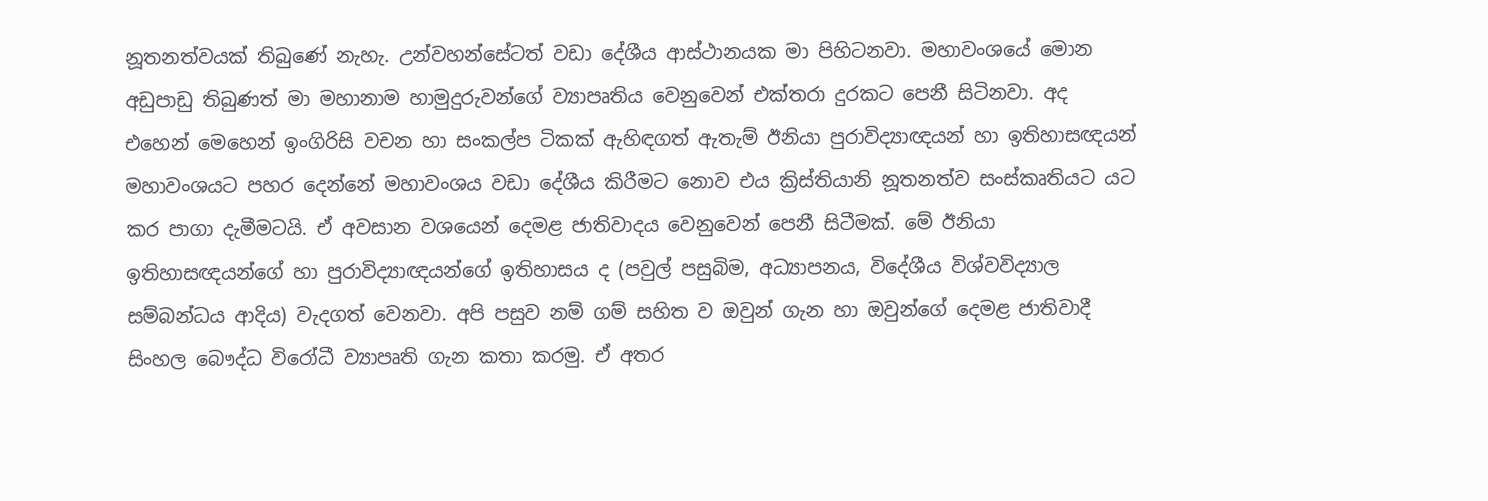නූතනත්වයක් තිබුණේ නැහැ. උන්වහන්සේටත් වඩා දේශීය ආස්ථානයක මා පිහිටනවා. මහාවංශයේ මොන අඩුපාඩු තිබුණත් මා මහානාම හාමුදුරුවන්ගේ ව්‍යාපෘතිය වෙනුවෙන් එක්තරා දුරකට පෙනී සිටිනවා. අද එහෙන් මෙහෙන් ඉංගිරිසි වචන හා සංකල්ප ටිකක් ඇහිඳගත් ඇතැම් ඊනියා පුරාවිද්‍යාඥයන් හා ඉතිහාසඥයන්  මහාවංශයට පහර දෙන්නේ මහාවංශය වඩා දේශීය කිරීමට නොව එය ක්‍රිස්තියානි නූතනත්ව සංස්කෘතියට යට කර පාගා දැමීමටයි. ඒ අවසාන වශයෙන් දෙමළ ජාතිවාදය වෙනුවෙන් පෙනී සිටීමක්. මේ ඊනියා ඉතිහාසඥයන්ගේ හා පුරාවිද්‍යාඥයන්ගේ ඉතිහාසය ද (පවුල් පසුබිම, අධ්‍යාපනය, විදේශීය විශ්වවිද්‍යාල සම්බන්ධය ආදිය) වැදගත් වෙනවා. අපි පසුව නම් ගම් සහිත ව ඔවුන් ගැන හා ඔවුන්ගේ දෙමළ ජාතිවාදී සිංහල බෞද්ධ විරෝධී ව්‍යාපෘති ගැන කතා කරමු. ඒ අතර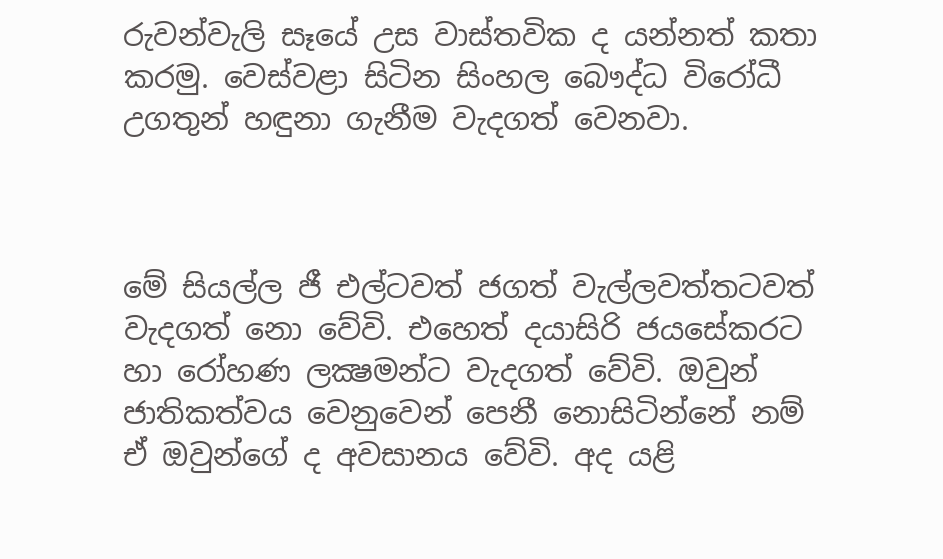රුවන්වැලි සෑයේ උස වාස්තවික ද යන්නත් කතා කරමු. වෙස්වළා සිටින සිංහල බෞද්ධ විරෝධී උගතුන් හඳුනා ගැනීම වැදගත් වෙනවා.



මේ සියල්ල ජී එල්ටවත් ජගත් වැල්ලවත්තටවත් වැදගත් නො වේවි. එහෙත් දයාසිරි ජයසේකරට හා රෝහණ ලක්‍ෂමන්ට වැදගත් වේවි. ඔවුන් ජාතිකත්වය වෙනුවෙන් පෙනී නොසිටින්නේ නම් ඒ ඔවුන්ගේ ද අවසානය වේවි. අද යළි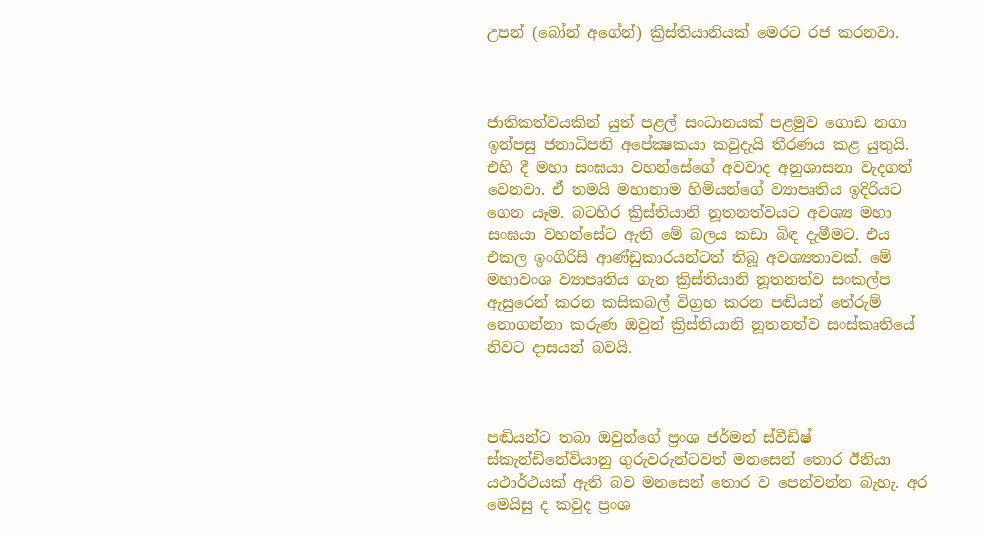උපන් (බෝන් අගේන්) ක්‍රිස්තියානියක් මෙරට රජ කරනවා.



ජාතිකත්වයකින් යුත් පළල් සංධානයක් පළමුව ගොඩ නගා ඉන්පසු ජනාධිපති අපේක්‍ෂකයා කවුදැයි තීරණය කළ යුතුයි. එහි දී මහා සංඝයා වහන්සේගේ අවවාද අනුශාසනා වැදගත් වෙනවා. ඒ තමයි මහානාම හිමියන්ගේ ව්‍යාපෘතිය ඉදිරියට ගෙන යෑම. බටහිර ක්‍රිස්තියානි නූතනත්වයට අවශ්‍ය මහා සංඝයා වහන්සේට ඇති මේ බලය කඩා බිඳ දැමීමට. එය එකල ඉංගිරිසි ආණ්ඩුකාරයන්ටත් තිබූ අවශ්‍යතාවක්. මේ මහාවංශ ව්‍යාපෘතිය ගැන ක්‍රිස්තියානි නූතනත්ව සංකල්ප ඇසුරෙන් කරන කසිකබල් විග්‍රහ කරන පඬියන් තේරුම් නොගන්නා කරුණ ඔවුන් ක්‍රිස්තියානි නූතනත්ව සංස්කෘතියේ නිවට දාසයන් බවයි.



පඬියන්ට තබා ඔවුන්ගේ ප්‍රංශ ජර්මන් ස්වීඩිෂ් ස්කැන්ඩිනේවියානු ගුරුවරුන්ටවත් මනසෙන් තොර ඊනියා යථාර්ථයක් ඇති බව මනසෙන් තොර ව පෙන්වන්න බැහැ. අර මෙයිසු ද කවුද ප්‍රංශ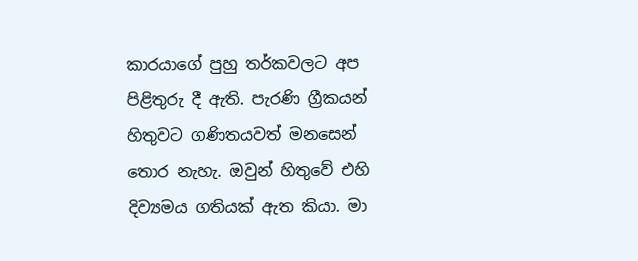කාරයාගේ පුහු තර්කවලට අප පිළිතුරු දී ඇති. පැරණි ග්‍රීකයන් හිතුවට ගණිතයවත් මනසෙන් තොර නැහැ. ඔවුන් හිතුවේ එහි දිව්‍යමය ගතියක් ඇත කියා. මා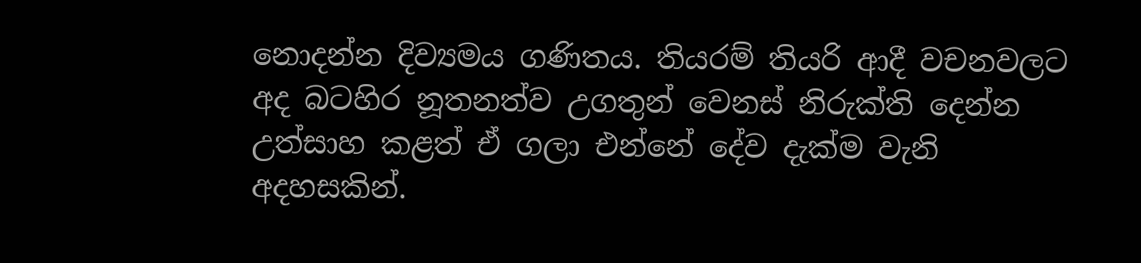නොදන්න දිව්‍යමය ගණිතය. තියරම් තියරි ආදී වචනවලට අද බටහිර නූතනත්ව උගතුන් වෙනස් නිරුක්ති දෙන්න උත්සාහ කළත් ඒ ගලා එන්නේ දේව දැක්ම වැනි අදහසකින්.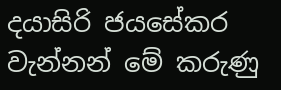දයාසිරි ජයසේකර වැන්නන් මේ කරුණු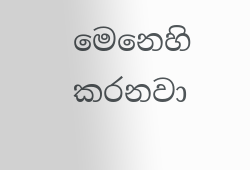මෙනෙහි කරනවා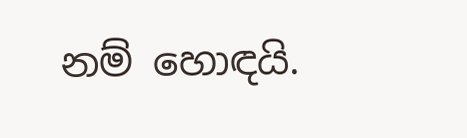නම් හොඳයි.